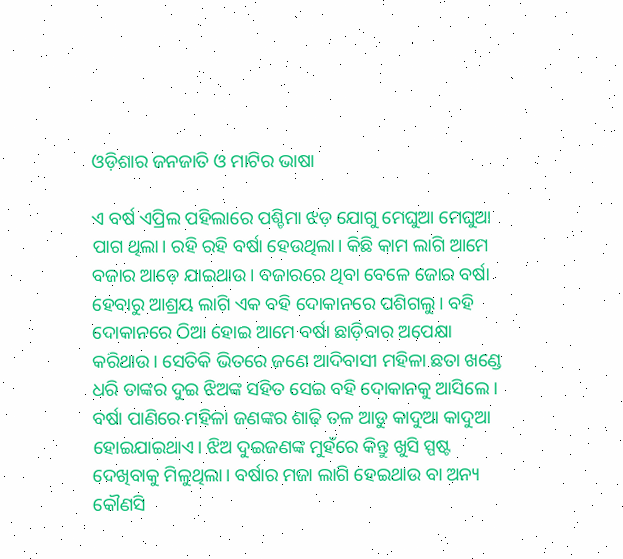ଓଡ଼ିଶାର ଜନଜାତି ଓ ମାଟିର ଭାଷା

ଏ ବର୍ଷ ଏପ୍ରିଲ ପହିଲାରେ ପଶ୍ଚିମା ଝଡ଼ ଯୋଗୁ ମେଘୁଆ ମେଘୁଆ ପାଗ ଥିଲା। ରହି ରହି ବର୍ଷା ହେଉଥିଲା। କିଛି କାମ ଲାଗି ଆମେ ବଜାର ଆଡ଼େ ଯାଇଥାଉ। ବଜାରରେ ଥିବା ବେଳେ ଜୋର ବର୍ଷା ହେବାରୁ ଆଶ୍ରୟ ଲାଗି ଏକ ବହି ଦୋକାନରେ ପଶିଗଲୁ। ବହି ଦୋକାନରେ ଠିଆ ହୋଇ ଆମେ ବର୍ଷା ଛାଡ଼ିବାର ଅପେକ୍ଷା କରିଥାଉ। ସେତିକି ଭିତରେ ଜଣେ ଆଦିବାସୀ ମହିଳା ଛତା ଖଣ୍ଡେ ଧରି ତାଙ୍କର ଦୁଇ ଝିଅଙ୍କ ସହିତ ସେଇ ବହି ଦୋକାନକୁ ଆସିଲେ। ବର୍ଷା ପାଣିରେ ମହିଳା ଜଣଙ୍କର ଶାଢ଼ି ତଳ ଆଡୁ କାଦୁଆ କାଦୁଆ ହୋଇଯାଇଥାଏ। ଝିଅ ଦୁଇଜଣଙ୍କ ମୁହଁରେ କିନ୍ତୁ ଖୁସି ସ୍ପଷ୍ଟ ଦେଖିବାକୁ ମିଳୁଥିଲା। ବର୍ଷାର ମଜା ଲାଗି ହେଇଥାଉ ବା ଅନ୍ୟ କୌଣସି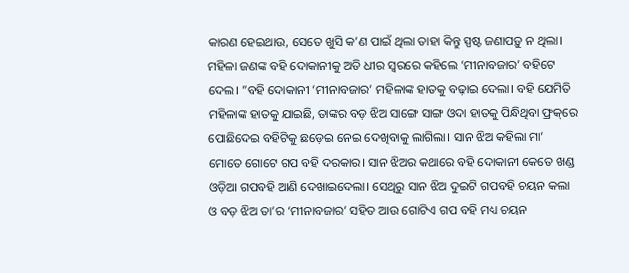କାରଣ ହେଇଥାଉ, ସେତେ ଖୁସି କ’ଣ ପାଇଁ ଥିଲା ତାହା କିନ୍ତୁ ସ୍ପଷ୍ଟ ଜଣାପଡ଼ୁ ନ ଥିଲା। ମହିଳା ଜଣଙ୍କ ବହି ଦୋକାନୀକୁ ଅତି ଧୀର ସ୍ବରରେ କହିଲେ ‘ମୀନାବଜାର’ ବହିଟେ ଦେଲ। ”ବହି ଦୋକାନୀ ‘ମୀନାବଜାର’ ମହିଳାଙ୍କ ହାତକୁ ବଢ଼ାଇ ଦେଲା। ବହି ଯେମିତି ମହିଳାଙ୍କ ହାତକୁ ଯାଇଛି, ତାଙ୍କର ବଡ଼ ଝିଅ ସାଙ୍ଗେ ସାଙ୍ଗ ଓଦା ହାତକୁ ପିନ୍ଧିଥିବା ଫ୍ରକ୍‌ରେ ପୋଛିଦେଇ ବହିଟିକୁ ଛଡ଼େଇ ନେଇ ଦେଖିବାକୁ ଲାଗିଲା। ସାନ ଝିଅ କହିଲା ମା’ ମୋତେ ଗୋଟେ ଗପ ବହି ଦରକାର। ସାନ ଝିଅର କଥାରେ ବହି ଦୋକାନୀ କେତେ ଖଣ୍ଡ ଓଡ଼ିଆ ଗପବହି ଆଣି ଦେଖାଇଦେଲା। ସେଥିରୁ ସାନ ଝିଅ ଦୁଇଟି ଗପବହି ଚୟନ କଲା ଓ ବଡ଼ ଝିଅ ତା’ର ‘ମୀନାବଜାର’ ସହିତ ଆଉ ଗୋଟିଏ ଗପ ବହି ମଧ୍ୟ ଚୟନ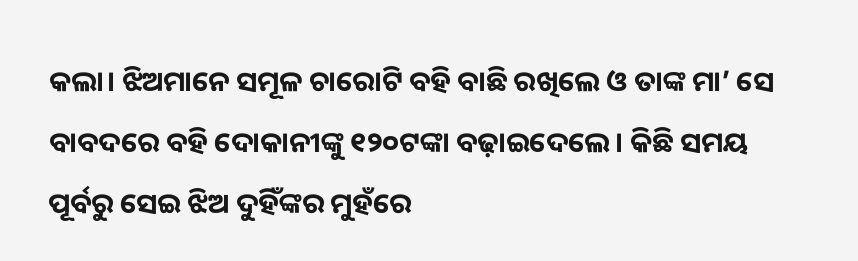କଲା। ଝିଅମାନେ ସମୂଳ ଚାରୋଟି ବହି ବାଛି ରଖିଲେ ଓ ତାଙ୍କ ମା’ ସେ ବାବଦରେ ବହି ଦୋକାନୀଙ୍କୁ ୧୨୦ଟଙ୍କା ବଢ଼ାଇଦେଲେ। କିଛି ସମୟ ପୂର୍ବରୁ ସେଇ ଝିଅ ଦୁହିଁଙ୍କର ମୁହଁରେ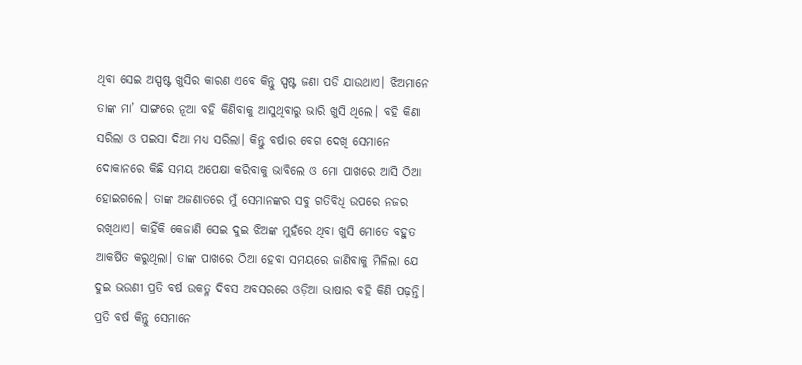ଥିବା ସେଇ ଅସ୍ପଷ୍ଟ ଖୁସିର କାରଣ ଏବେ କିନ୍ତୁ ସ୍ପଷ୍ଟ ଜଣା ପଡି ଯାଉଥାଏ। ଝିଅମାନେ ତାଙ୍କ ମା’ ସାଙ୍ଗରେ ନୂଆ ବହି କିଣିବାକୁ ଆସୁଥିବାରୁ ଭାରି ଖୁସି ଥିଲେ। ବହି କିଣା ସରିଲା ଓ ପଇସା ଦିଆ ମଧ୍ୟ ସରିଲା। କିନ୍ତୁ ବର୍ଷାର ବେଗ ଦେଖି ସେମାନେ ଦୋକାନରେ କିଛି ସମୟ ଅପେକ୍ଷା କରିବାକୁ ଭାବିଲେ ଓ ମୋ ପାଖରେ ଆସି ଠିଆ ହୋଇଗଲେ। ତାଙ୍କ ଅଜଣାତରେ ମୁଁ ସେମାନଙ୍କର ସବୁ ଗତିବିଧି ଉପରେ ନଜର ରଖିଥାଏ। କାହିଁକି କେଜାଣି ସେଇ ଦୁଇ ଝିଅଙ୍କ ମୁହଁରେ ଥିବା ଖୁସି ମୋତେ ବହୁତ ଆକର୍ଷିତ କରୁଥିଲା। ତାଙ୍କ ପାଖରେ ଠିଆ ହେବା ସମୟରେ ଜାଣିବାକୁ ମିଳିଲା ଯେ ଦୁଇ ଭଉଣୀ ପ୍ରତି ବର୍ଷ ଉକତ୍ଳ ଦିବସ ଅବସରରେ ଓଡ଼ିଆ ଭାଷାର ବହି କିଣି ପଢ଼ନ୍ତି। ପ୍ରତି ବର୍ଷ କିନ୍ତୁ ସେମାନେ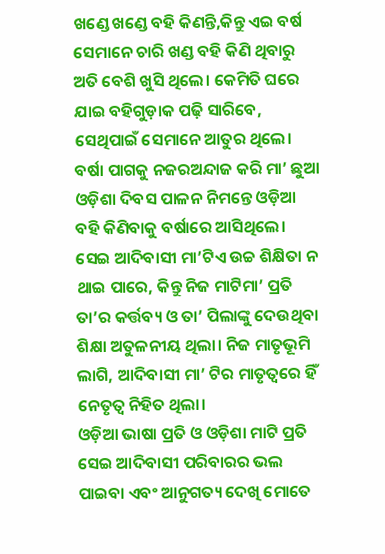ଖଣ୍ଡେ ଖଣ୍ଡେ ବହି କିଣନ୍ତି,କିନ୍ତୁ ଏଇ ବର୍ଷ ସେମାନେ ଚାରି ଖଣ୍ଡ ବହି କିଣି ଥିବାରୁ ଅତି ବେଶି ଖୁସି ଥିଲେ। କେମିତି ଘରେ ଯାଇ ବହିଗୁଡ଼ାକ ପଢ଼ି ସାରିବେ, ସେଥିପାଇଁ ସେମାନେ ଆତୁର ଥିଲେ। ବର୍ଷା ପାଗକୁ ନଜରଅନ୍ଦାଜ କରି ମା’ ଛୁଆ ଓଡ଼ିଶା ଦିବସ ପାଳନ ନିମନ୍ତେ ଓଡ଼ିଆ ବହି କିଣିବାକୁ ବର୍ଷାରେ ଆସିଥିଲେ। ସେଇ ଆଦିବାସୀ ମା’ଟିଏ ଉଚ୍ଚ ଶିକ୍ଷିତା ନ ଥାଇ ପାରେ, କିନ୍ତୁ ନିଜ ମାଟିମା’ ପ୍ରତି ତା’ର କର୍ତ୍ତବ୍ୟ ଓ ତା’ ପିଲାଙ୍କୁ ଦେଉଥିବା ଶିକ୍ଷା ଅତୁଳନୀୟ ଥିଲା। ନିଜ ମାତୃଭୂମି ଲାଗି, ଆଦିବାସୀ ମା’ ଟିର ମାତୃତ୍ୱରେ ହିଁ ନେତୃତ୍ୱ ନିହିତ ଥିଲା।
ଓଡ଼ିଆ ଭାଷା ପ୍ରତି ଓ ଓଡ଼ିଶା ମାଟି ପ୍ରତି ସେଇ ଆଦିବାସୀ ପରିବାରର ଭଲ ପାଇବା ଏବଂ ଆନୁଗତ୍ୟ ଦେଖି ମୋତେ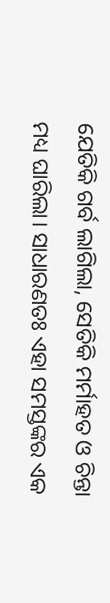ଯେତିକି ଗର୍ବ ଲାଗିଲା, ସେତିକି ମର୍ମାହତ ଓ ଚିନ୍ତା ମଧ୍ୟ ଘାରିଲା। ସାଧାରଣତଃ ଏହା ସମସ୍ତଙ୍କର ଏକ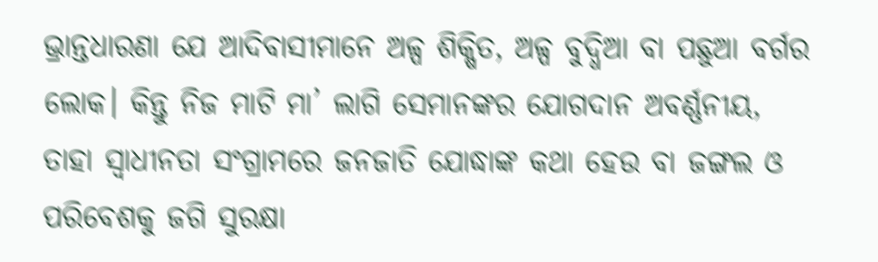ଭ୍ରାନ୍ତଧାରଣା ଯେ ଆଦିବାସୀମାନେ ଅଳ୍ପ ଶିକ୍ଷିତ, ଅଳ୍ପ ବୁଦ୍ଧିଆ ବା ପଛୁଆ ବର୍ଗର ଲୋକ। କିନ୍ତୁ ନିଜ ମାଟି ମା’ ଲାଗି ସେମାନଙ୍କର ଯୋଗଦାନ ଅବର୍ଣ୍ଣନୀୟ, ତାହା ସ୍ବାଧୀନତା ସଂଗ୍ରାମରେ ଜନଜାତି ଯୋଦ୍ଧାଙ୍କ କଥା ହେଉ ବା ଜଙ୍ଗଲ ଓ ପରିବେଶକୁ ଜଗି ସୁରକ୍ଷା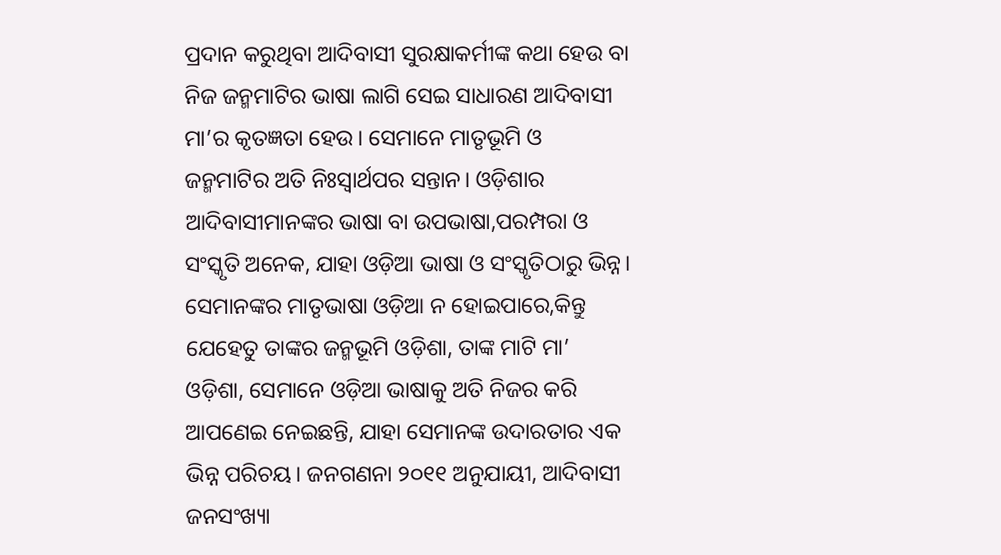ପ୍ରଦାନ କରୁଥିବା ଆଦିବାସୀ ସୁରକ୍ଷାକର୍ମୀଙ୍କ କଥା ହେଉ ବା ନିଜ ଜନ୍ମମାଟିର ଭାଷା ଲାଗି ସେଇ ସାଧାରଣ ଆଦିବାସୀ ମା’ର କୃତଜ୍ଞତା ହେଉ। ସେମାନେ ମାତୃଭୂମି ଓ ଜନ୍ମମାଟିର ଅତି ନିଃସ୍ବାର୍ଥପର ସନ୍ତାନ। ଓଡ଼ିଶାର ଆଦିବାସୀମାନଙ୍କର ଭାଷା ବା ଉପଭାଷା,ପରମ୍ପରା ଓ ସଂସ୍କୃତି ଅନେକ, ଯାହା ଓଡ଼ିଆ ଭାଷା ଓ ସଂସ୍କୃତିଠାରୁ ଭିନ୍ନ। ସେମାନଙ୍କର ମାତୃଭାଷା ଓଡ଼ିଆ ନ ହୋଇପାରେ,କିନ୍ତୁ ଯେହେତୁ ତାଙ୍କର ଜନ୍ମଭୂମି ଓଡ଼ିଶା, ତାଙ୍କ ମାଟି ମା’ ଓଡ଼ିଶା, ସେମାନେ ଓଡ଼ିଆ ଭାଷାକୁ ଅତି ନିଜର କରି ଆପଣେଇ ନେଇଛନ୍ତି, ଯାହା ସେମାନଙ୍କ ଉଦାରତାର ଏକ ଭିନ୍ନ ପରିଚୟ। ଜନଗଣନା ୨୦୧୧ ଅନୁଯାୟୀ, ଆଦିବାସୀ ଜନସଂଖ୍ୟା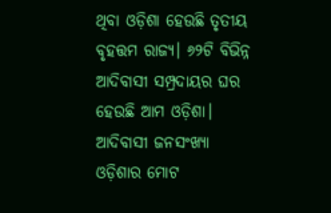ଥିବା ଓଡ଼ିଶା ହେଉଛି ତୃତୀୟ ବୃହତ୍ତମ ରାଜ୍ୟ। ୬୨ଟି ବିଭିନ୍ନ ଆଦିବାସୀ ସମ୍ପ୍ରଦାୟର ଘର ହେଉଛି ଆମ ଓଡ଼ିଶା। ଆଦିବାସୀ ଜନସଂଖ୍ୟା ଓଡ଼ିଶାର ମୋଟ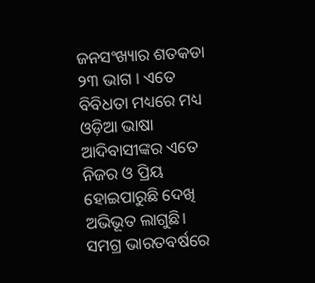ଜନସଂଖ୍ୟାର ଶତକଡା ୨୩ ଭାଗ । ଏତେ ବିବିଧତା ମଧ୍ୟରେ ମଧ୍ୟ ଓଡ଼ିଆ ଭାଷା ଆଦିବାସୀଙ୍କର ଏତେ ନିଜର ଓ ପ୍ରିୟ ହୋଇପାରୁଛି ଦେଖି ଅଭିଭୂତ ଲାଗୁଛି।
ସମଗ୍ର ଭାରତବର୍ଷରେ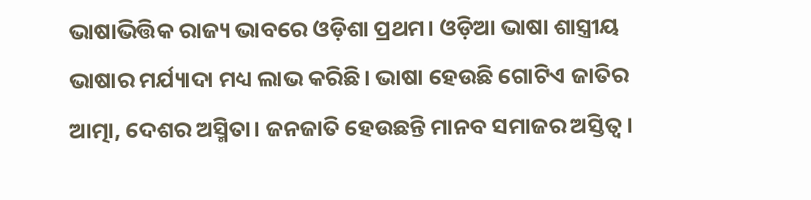ଭାଷାଭିତ୍ତିକ ରାଜ୍ୟ ଭାବରେ ଓଡ଼ିଶା ପ୍ରଥମ। ଓଡ଼ିଆ ଭାଷା ଶାସ୍ତ୍ରୀୟ ଭାଷାର ମର୍ଯ୍ୟାଦା ମଧ୍ୟ ଲାଭ କରିଛି। ଭାଷା ହେଉଛି ଗୋଟିଏ ଜାତିର ଆତ୍ମା, ଦେଶର ଅସ୍ମିତା। ଜନଜାତି ହେଉଛନ୍ତି ମାନବ ସମାଜର ଅସ୍ତିତ୍ୱ।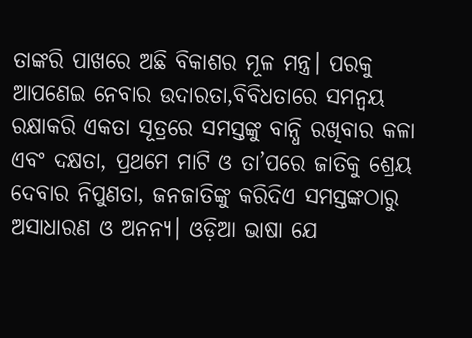ତାଙ୍କରି ପାଖରେ ଅଛି ବିକାଶର ମୂଳ ମନ୍ତ୍ର। ପରକୁ ଆପଣେଇ ନେବାର ଉଦାରତା,ବିବିଧତାରେ ସମନ୍ବୟ ରକ୍ଷାକରି ଏକତା ସୂତ୍ରରେ ସମସ୍ତଙ୍କୁ ବାନ୍ଧି ରଖିବାର କଳା ଏବଂ ଦକ୍ଷତା, ପ୍ରଥମେ ମାଟି ଓ ତା’ପରେ ଜାତିକୁ ଶ୍ରେୟ ଦେବାର ନିପୁଣତା, ଜନଜାତିଙ୍କୁ କରିଦିଏ ସମସ୍ତଙ୍କଠାରୁ ଅସାଧାରଣ ଓ ଅନନ୍ୟ। ଓଡ଼ିଆ ଭାଷା ଯେ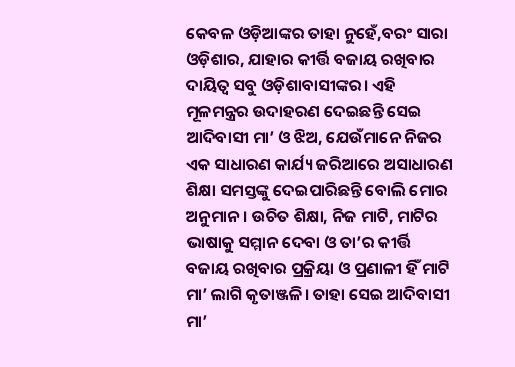କେବଳ ଓଡ଼ିଆଙ୍କର ତାହା ନୁହେଁ,ବରଂ ସାରା ଓଡ଼ିଶାର, ଯାହାର କୀର୍ତ୍ତି ବଜାୟ ରଖିବାର ଦାୟିତ୍ୱ ସବୁ ଓଡ଼ିଶାବାସୀଙ୍କର। ଏହି ମୂଳମନ୍ତ୍ରର ଉଦାହରଣ ଦେଇଛନ୍ତି ସେଇ ଆଦିବାସୀ ମା’ ଓ ଝିଅ, ଯେଉଁମାନେ ନିଜର ଏକ ସାଧାରଣ କାର୍ଯ୍ୟ ଜରିଆରେ ଅସାଧାରଣ ଶିକ୍ଷା ସମସ୍ତଙ୍କୁ ଦେଇପାରିଛନ୍ତି ବୋଲି ମୋର ଅନୁମାନ। ଉଚିତ ଶିକ୍ଷା, ନିଜ ମାଟି, ମାଟିର ଭାଷାକୁ ସମ୍ମାନ ଦେବା ଓ ତା’ର କୀର୍ତ୍ତି ବଜାୟ ରଖିବାର ପ୍ରକ୍ରିୟା ଓ ପ୍ରଣାଳୀ ହିଁ ମାଟି ମା’ ଲାଗି କୃତାଞ୍ଜଳି। ତାହା ସେଇ ଆଦିବାସୀ ମା’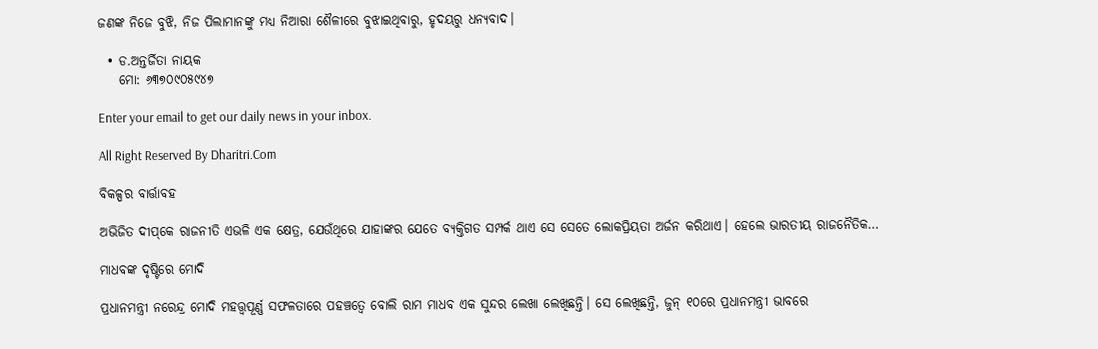ଜଣଙ୍କ ନିଜେ ବୁଝି, ନିଜ ପିଲାମାନଙ୍କୁ ମଧ୍ୟ ନିଆରା ଶୈଳୀରେ ବୁଝାଇଥିବାରୁ, ହୃଦୟରୁ ଧନ୍ୟବାଦ।

  • ଡ.ଅନ୍ତର୍ଜିତା ନାୟକ
    ମୋ: ୬୩୭୦୯୦୫୯୪୭

Enter your email to get our daily news in your inbox.

All Right Reserved By Dharitri.Com

ବିକଳ୍ପର ବାର୍ତ୍ତାବହ

ଅଭିଜିତ ଦୀପ୍‌କେ ରାଜନୀତି ଏଭଳି ଏକ କ୍ଷେତ୍ର, ଯେଉଁଥିରେ ଯାହାଙ୍କର ଯେତେ ବ୍ୟକ୍ତିଗତ ସମ୍ପର୍କ ଥାଏ ସେ ସେତେ ଲୋକପ୍ରିୟତା ଅର୍ଜନ କରିଥାଏ। ହେଲେ ଭାରତୀୟ ରାଜନୈତିକ…

ମାଧବଙ୍କ ଦୃଷ୍ଟିରେ ମୋଦି

ପ୍ରଧାନମନ୍ତ୍ରୀ ନରେନ୍ଦ୍ର ମୋଦି ମହତ୍ତ୍ୱପୂର୍ଣ୍ଣ ସଫଳତାରେ ପହଞ୍ଚତ୍ୱେ ବୋଲି ରାମ ମାଧବ ଏକ ସୁନ୍ଦର ଲେଖା ଲେଖିଛନ୍ତି। ସେ ଲେଖିଛନ୍ତି, ଜୁନ୍‌ ୧୦ରେ ପ୍ରଧାନମନ୍ତ୍ରୀ ଭାବରେ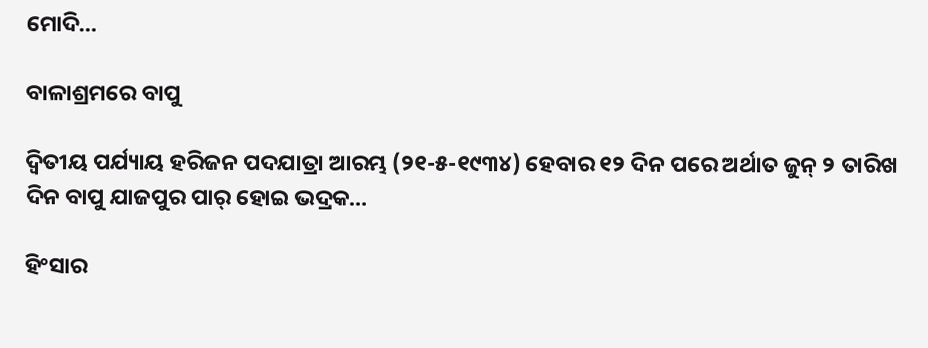ମୋଦି…

ବାଳାଶ୍ରମରେ ବାପୁ

ଦ୍ବିତୀୟ ପର୍ଯ୍ୟାୟ ହରିଜନ ପଦଯାତ୍ରା ଆରମ୍ଭ (୨୧-୫-୧୯୩୪) ହେବାର ୧୨ ଦିନ ପରେ ଅର୍ଥାତ ଜୁନ୍‌ ୨ ତାରିଖ ଦିନ ବାପୁ ଯାଜପୁର ପାର୍‌ ହୋଇ ଭଦ୍ରକ…

ହିଂସାର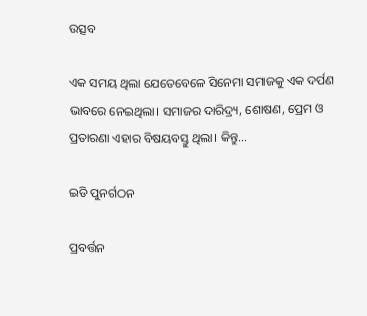ଉତ୍ସବ

ଏକ ସମୟ ଥିଲା ଯେତେବେଳେ ସିନେମା ସମାଜକୁ ଏକ ଦର୍ପଣ ଭାବରେ ନେଇଥିଲା। ସମାଜର ଦାରିଦ୍ର୍ୟ, ଶୋଷଣ, ପ୍ରେମ ଓ ପ୍ରତାରଣା ଏହାର ବିଷୟବସ୍ତୁ ଥିଲା। କିନ୍ତୁ…

ଇଡି ପୁନର୍ଗଠନ

ପ୍ରବର୍ତ୍ତନ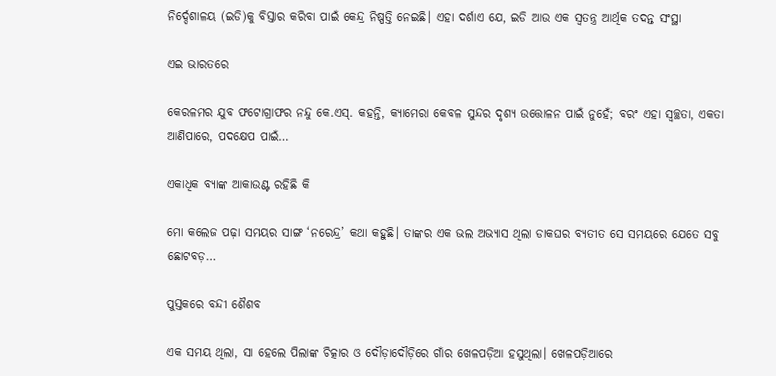ନିର୍ଦ୍ଦେଶାଳୟ (ଇଡି)କୁ ବିସ୍ତାର କରିବା ପାଇଁ କେନ୍ଦ୍ର ନିଷ୍ପତ୍ତି ନେଇଛି। ଏହା ଦର୍ଶାଏ ଯେ, ଇଡି ଆଉ ଏକ ସ୍ବତନ୍ତ୍ର ଆର୍ଥିକ ତଦନ୍ତ ସଂସ୍ଥା

ଏଇ ଭାରତରେ

କେରଳମର ଯୁବ ଫଟୋଗ୍ରାଫର ନନ୍ଦୁ କେ.ଏସ୍‌. କହନ୍ତି, କ୍ୟାମେରା କେବଳ ସୁନ୍ଦର ଦୃଶ୍ୟ ଉତ୍ତୋଳନ ପାଇଁ ନୁହେଁ; ବରଂ ଏହା ସ୍ବଚ୍ଛତା, ଏକତା ଆଣିପାରେ, ପଦକ୍ଷେପ ପାଇଁ…

ଏକାଧିକ ବ୍ୟାଙ୍କ ଆକାଉଣ୍ଟ ରହିଛି କି

ମୋ କଲେଜ ପଢ଼ା ସମୟର ସାଙ୍ଗ ‘ନରେନ୍ଦ୍ର’ କଥା କହୁଛି। ତାଙ୍କର ଏକ ଭଲ ଅଭ୍ୟାସ ଥିଲା ଡାକଘର ବ୍ୟତୀତ ସେ ସମୟରେ ଯେତେ ସବୁ ଛୋଟବଡ଼…

ପୁସ୍ତକରେ ବନ୍ଦୀ ଶୈଶବ

ଏକ ସମୟ ଥିଲା, ସା ହେଲେ ପିଲାଙ୍କ ଚିତ୍କାର ଓ ଦୌଡ଼ାଦୌଡ଼ିରେ ଗାଁର ଖେଳପଡ଼ିଆ ହସୁଥିଲା। ଖେଳପଡ଼ିଆରେ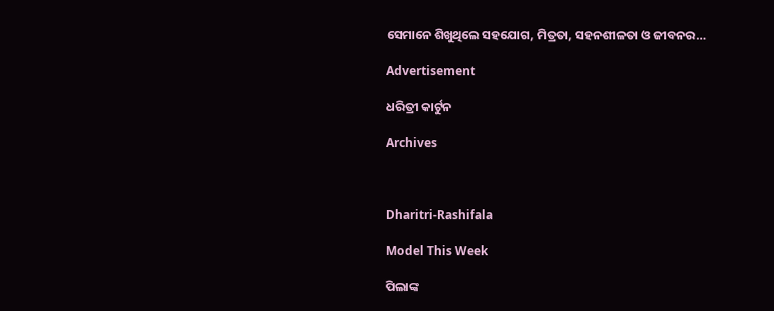ସେମାନେ ଶିଖୁଥିଲେ ସହଯୋଗ, ମିତ୍ରତା, ସହନଶୀଳତା ଓ ଜୀବନର…

Advertisement

ଧରିତ୍ରୀ କାର୍ଟୁନ

Archives



Dharitri-Rashifala

Model This Week

ପିଲାଙ୍କ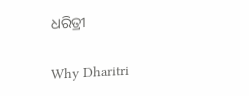ଧରିତ୍ରୀ

Why Dharitri